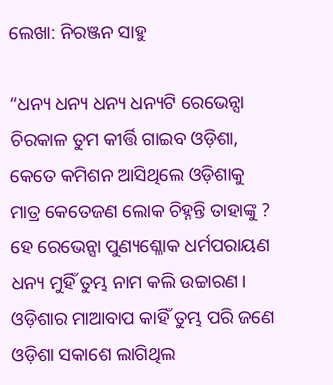ଲେଖା: ନିରଞ୍ଜନ ସାହୁ

“ଧନ୍ୟ ଧନ୍ୟ ଧନ୍ୟ ଧନ୍ୟଟି ରେଭେନ୍ସା
ଚିରକାଳ ତୁମ କୀର୍ତ୍ତି ଗାଇବ ଓଡ଼ିଶା,
କେତେ କମିଶନ ଆସିଥିଲେ ଓଡ଼ିଶାକୁ
ମାତ୍ର କେତେଜଣ ଲୋକ ଚିହ୍ନନ୍ତି ତାହାଙ୍କୁ ?
ହେ ରେଭେନ୍ସା ପୁଣ୍ୟଶ୍ଳୋକ ଧର୍ମପରାୟଣ
ଧନ୍ୟ ମୁହିଁ ତୁମ୍ଭ ନାମ କଲି ଉଚ୍ଚାରଣ।
ଓଡ଼ିଶାର ମାଆବାପ କାହିଁ ତୁମ୍ଭ ପରି ଜଣେ
ଓଡ଼ିଶା ସକାଶେ ଲାଗିଥିଲ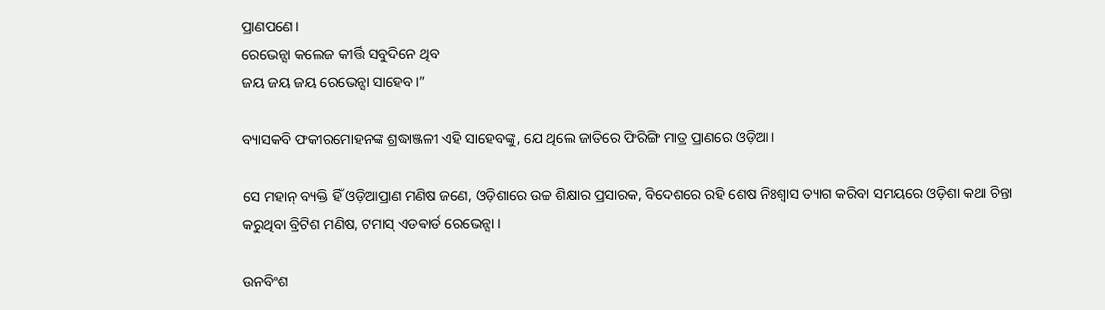ପ୍ରାଣପଣେ।
ରେଭେନ୍ସା କଲେଜ କୀର୍ତ୍ତି ସବୁଦିନେ ଥିବ
ଜୟ ଜୟ ଜୟ ରେଭେନ୍ସା ସାହେବ।”

ବ୍ୟାସକବି ଫକୀରମୋହନଙ୍କ ଶ୍ରଦ୍ଧାଞ୍ଜଳୀ ଏହି ସାହେବଙ୍କୁ, ଯେ ଥିଲେ ଜାତିରେ ଫିରିଙ୍ଗି ମାତ୍ର ପ୍ରାଣରେ ଓଡ଼ିଆ।

ସେ ମହାନ୍ ବ୍ୟକ୍ତି ହିଁ ଓଡ଼ିଆପ୍ରାଣ ମଣିଷ ଜଣେ, ଓଡ଼ିଶାରେ ଉଚ୍ଚ ଶିକ୍ଷାର ପ୍ରସାରକ, ବିଦେଶରେ ରହି ଶେଷ ନିଃଶ୍ୱାସ ତ୍ୟାଗ କରିବା ସମୟରେ ଓଡ଼ିଶା କଥା ଚିନ୍ତା କରୁଥିବା ବ୍ରିଟିଶ ମଣିଷ, ଟମାସ୍ ଏଡଵାର୍ଡ ରେଭେନ୍ସା ।

ଉନବିଂଶ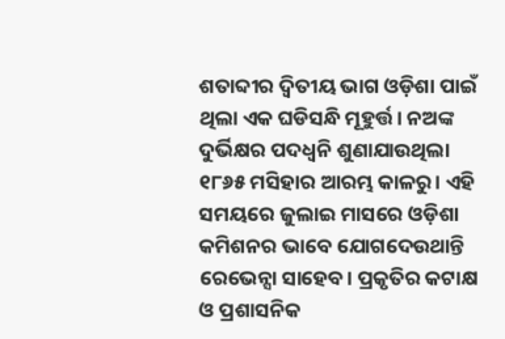ଶତାବ୍ଦୀର ଦ୍ୱିତୀୟ ଭାଗ ଓଡ଼ିଶା ପାଇଁ ଥିଲା ଏକ ଘଡିସନ୍ଧି ମୂହୁର୍ତ୍ତ। ନଅଙ୍କ ଦୁର୍ଭିକ୍ଷର ପଦଧ୍ଵନି ଶୁଣାଯାଉଥିଲା ୧୮୬୫ ମସିହାର ଆରମ୍ଭ କାଳରୁ। ଏହି ସମୟରେ ଜୁଲାଇ ମାସରେ ଓଡ଼ିଶା କମିଶନର ଭାବେ ଯୋଗଦେଉଥାନ୍ତି ରେଭେନ୍ସା ସାହେବ। ପ୍ରକୃତିର କଟାକ୍ଷ ଓ ପ୍ରଶାସନିକ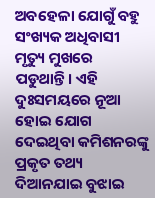ଅବହେଳା ଯୋଗୁଁ ବହୁ ସଂଖ୍ୟକ ଅଧିବାସୀ ମୃତ୍ୟୁ ମୁଖରେ ପଡୁଥାନ୍ତି। ଏହି ଦୁଃସମୟରେ ନୂଆ ହୋଇ ଯୋଗ ଦେଇଥିବା କମିଶନରଙ୍କୁ ପ୍ରକୃତ ତଥ୍ୟ ଦିଆନଯାଇ ବୁଝାଇ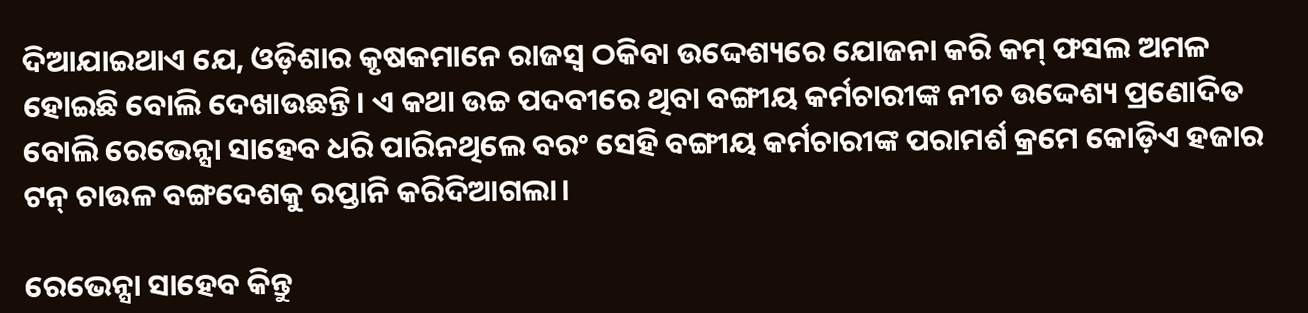ଦିଆଯାଇଥାଏ ଯେ, ଓଡ଼ିଶାର କୃଷକମାନେ ରାଜସ୍ଵ ଠକିବା ଉଦ୍ଦେଶ୍ୟରେ ଯୋଜନା କରି କମ୍ ଫସଲ ଅମଳ ହୋଇଛି ବୋଲି ଦେଖାଉଛନ୍ତି। ଏ କଥା ଉଚ୍ଚ ପଦବୀରେ ଥିବା ବଙ୍ଗୀୟ କର୍ମଚାରୀଙ୍କ ନୀଚ ଉଦ୍ଦେଶ୍ୟ ପ୍ରଣୋଦିତ ବୋଲି ରେଭେନ୍ସା ସାହେବ ଧରି ପାରିନଥିଲେ ବରଂ ସେହି ବଙ୍ଗୀୟ କର୍ମଚାରୀଙ୍କ ପରାମର୍ଶ କ୍ରମେ କୋଡ଼ିଏ ହଜାର ଟନ୍ ଚାଉଳ ବଙ୍ଗଦେଶକୁ ରପ୍ତାନି କରିଦିଆଗଲା।

ରେଭେନ୍ସା ସାହେବ କିନ୍ତୁ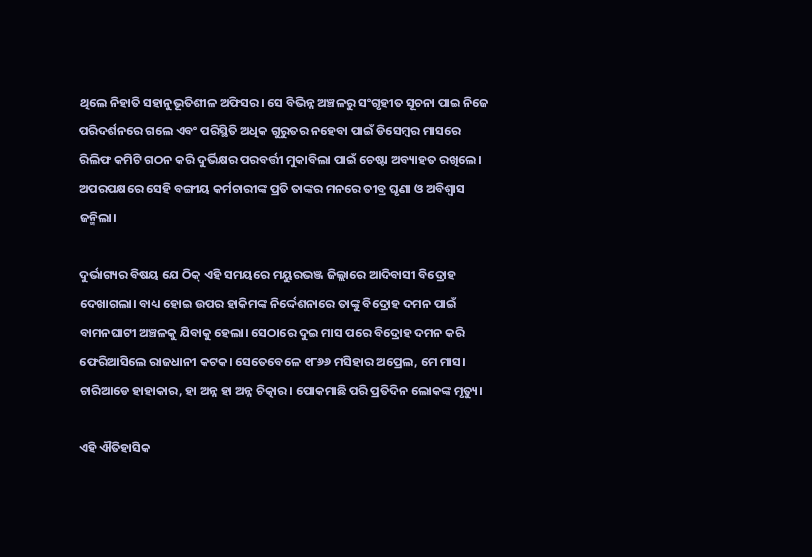ଥିଲେ ନିହାତି ସହାନୁଭୂତିଶୀଳ ଅଫିସର। ସେ ବିଭିନ୍ନ ଅଞ୍ଚଳରୁ ସଂଗୃହୀତ ସୂଚନା ପାଇ ନିଜେ ପରିଦର୍ଶନରେ ଗଲେ ଏବଂ ପରିସ୍ଥିତି ଅଧିକ ଗୁରୁତର ନହେବା ପାଇଁ ଡିସେମ୍ବର ମାସରେ ରିଲିଫ କମିଟି ଗଠନ କରି ଦୁର୍ଭିକ୍ଷର ପରବର୍ତ୍ତୀ ମୁକାବିଲା ପାଇଁ ଚେଷ୍ଟା ଅବ୍ୟାହତ ରଖିଲେ। ଅପରପକ୍ଷରେ ସେହି ବଙ୍ଗୀୟ କର୍ମଚାରୀଙ୍କ ପ୍ରତି ତାଙ୍କର ମନରେ ତୀବ୍ର ଘୃଣା ଓ ଅବିଶ୍ବାସ ଜନ୍ମିଲା।

ଦୁର୍ଭାଗ୍ୟର ବିଷୟ ଯେ ଠିକ୍ ଏହି ସମୟରେ ମୟୁରଭଞ୍ଜ ଜିଲ୍ଲାରେ ଆଦିବାସୀ ବିଦ୍ରୋହ ଦେଖାଗଲା। ବାଧ୍ୟ ହୋଇ ଉପର ହାକିମଙ୍କ ନିର୍ଦ୍ଦେଶନାରେ ତାଙ୍କୁ ବିଦ୍ରୋହ ଦମନ ପାଇଁ ବାମନଘାଟୀ ଅଞ୍ଚଳକୁ ଯିବାକୁ ହେଲା। ସେଠାରେ ଦୁଇ ମାସ ପରେ ବିଦ୍ରୋହ ଦମନ କରି ଫେରିଆସିଲେ ରାଜଧାନୀ କଟକ। ସେତେବେଳେ ୧୮୬୬ ମସିହାର ଅପ୍ରେଲ, ମେ ମାସ। ଚାରିଆଡେ ହାହାକାର, ହା ଅନ୍ନ ହା ଅନ୍ନ ଚିତ୍କାର। ପୋକମାଛି ପରି ପ୍ରତିଦିନ ଲୋକଙ୍କ ମୃତ୍ୟୁ।

ଏହି ଐତିହାସିକ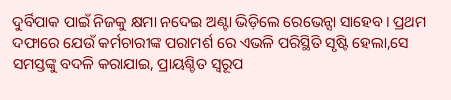ଦୁର୍ବିପାକ ପାଇଁ ନିଜକୁ କ୍ଷମା ନଦେଇ ଅଣ୍ଟା ଭିଡ଼ିଲେ ରେଭେନ୍ସା ସାହେବ। ପ୍ରଥମ ଦଫାରେ ଯେଉଁ କର୍ମଚାରୀଙ୍କ ପରାମର୍ଶ ରେ ଏଭଳି ପରିସ୍ଥିତି ସୃଷ୍ଟି ହେଲା,ସେ ସମସ୍ତଙ୍କୁ ବଦଳି କରାଯାଇ, ପ୍ରାୟଶ୍ଚିତ ସ୍ଵରୂପ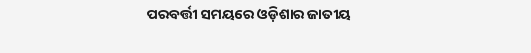ପରବର୍ତ୍ତୀ ସମୟରେ ଓଡ଼ିଶାର ଜାତୀୟ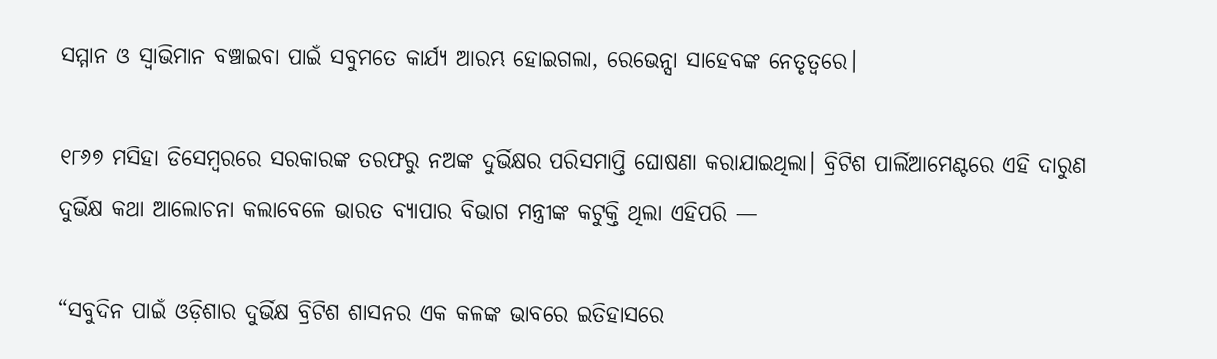ସମ୍ମାନ ଓ ସ୍ଵାଭିମାନ ବଞ୍ଚାଇବା ପାଇଁ ସବୁମତେ କାର୍ଯ୍ୟ ଆରମ୍ଭ ହୋଇଗଲା, ରେଭେନ୍ସା ସାହେବଙ୍କ ନେତୃତ୍ୱରେ।

୧୮୬୭ ମସିହା ଡିସେମ୍ବରରେ ସରକାରଙ୍କ ତରଫରୁ ନଅଙ୍କ ଦୁର୍ଭିକ୍ଷର ପରିସମାପ୍ତି ଘୋଷଣା କରାଯାଇଥିଲା। ବ୍ରିଟିଶ ପାର୍ଲିଆମେଣ୍ଟରେ ଏହି ଦାରୁଣ ଦୁର୍ଭିକ୍ଷ କଥା ଆଲୋଚନା କଲାବେଳେ ଭାରତ ବ୍ୟାପାର ବିଭାଗ ମନ୍ତ୍ରୀଙ୍କ କଟୁକ୍ତି ଥିଲା ଏହିପରି —

“ସବୁଦିନ ପାଇଁ ଓଡ଼ିଶାର ଦୁର୍ଭିକ୍ଷ ବ୍ରିଟିଶ ଶାସନର ଏକ କଳଙ୍କ ଭାବରେ ଇତିହାସରେ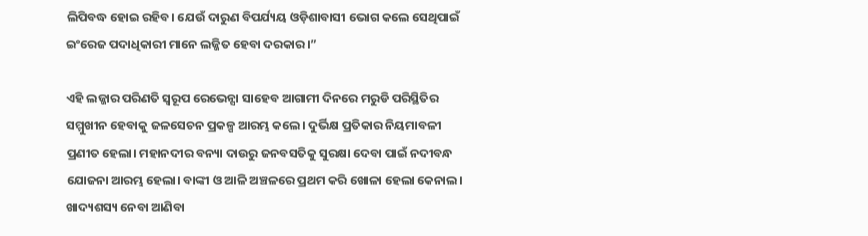ଲିପିବଦ୍ଧ ହୋଇ ରହିବ। ଯେଉଁ ଦାରୁଣ ବିପର୍ଯ୍ୟୟ ଓଡ଼ିଶାବାସୀ ଭୋଗ କଲେ ସେଥିପାଇଁ ଇଂରେଜ ପଦାଧିକାରୀ ମାନେ ଲଜ୍ଜିତ ହେବା ଦରକାର।”

ଏହି ଲଜ୍ଜାର ପରିଣତି ସ୍ବରୂପ ରେଭେନ୍ସା ସାହେବ ଆଗାମୀ ଦିନରେ ମରୁଡି ପରିସ୍ଥିତିର ସମ୍ମୁଖୀନ ହେବାକୁ ଜଳସେଚନ ପ୍ରକଳ୍ପ ଆରମ୍ଭ କଲେ। ଦୁର୍ଭିକ୍ଷ ପ୍ରତିକାର ନିୟମାବଳୀ ପ୍ରଣୀତ ହେଲା। ମହାନଦୀର ବନ୍ୟା ଦାଉରୁ ଜନବସତିକୁ ସୁରକ୍ଷା ଦେବା ପାଇଁ ନଦୀବନ୍ଧ ଯୋଜନା ଆରମ୍ଭ ହେଲା। ବାଙ୍କୀ ଓ ଆଳି ଅଞ୍ଚଳରେ ପ୍ରଥମ କରି ଖୋଳା ହେଲା କେନାଲ। ଖାଦ୍ୟଶସ୍ୟ ନେବା ଆଣିବା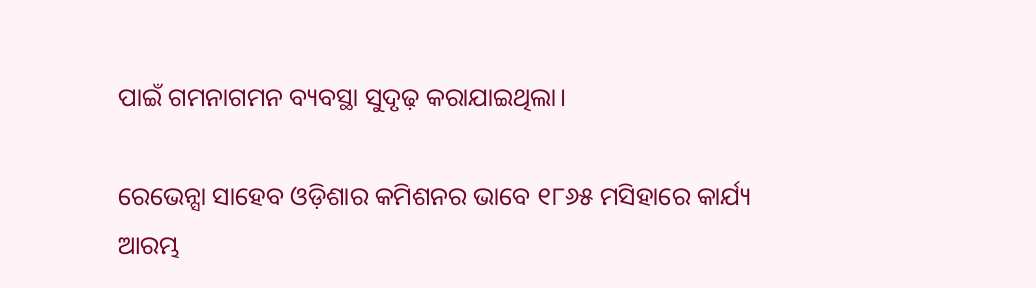ପାଇଁ ଗମନାଗମନ ବ୍ୟବସ୍ଥା ସୁଦୃଢ଼ କରାଯାଇଥିଲା।

ରେଭେନ୍ସା ସାହେବ ଓଡ଼ିଶାର କମିଶନର ଭାବେ ୧୮୬୫ ମସିହାରେ କାର୍ଯ୍ୟ ଆରମ୍ଭ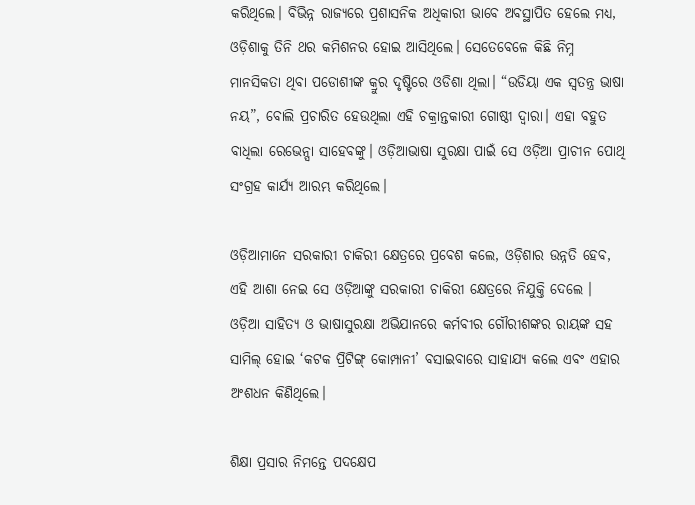କରିଥିଲେ। ବିଭିନ୍ନ ରାଜ୍ୟରେ ପ୍ରଶାସନିକ ଅଧିକାରୀ ଭାବେ ଅବସ୍ଥାପିତ ହେଲେ ମଧ୍ୟ, ଓଡ଼ିଶାକୁ ତିନି ଥର କମିଶନର ହୋଇ ଆସିଥିଲେ। ସେତେବେଳେ କିଛି ନିମ୍ନ ମାନସିକତା ଥିବା ପଡୋଶୀଙ୍କ କ୍ରୁର ଦୃଷ୍ଟିରେ ଓଡିଶା ଥିଲା। “ଉଡିୟା ଏକ ସ୍ଵତନ୍ତ୍ର ଭାଷା ନୟ”, ବୋଲି ପ୍ରଚାରିତ ହେଉଥିଲା ଏହି ଚକ୍ରାନ୍ତକାରୀ ଗୋଷ୍ଠୀ ଦ୍ବାରା। ଏହା ବହୁତ ବାଧିଲା ରେଭେନ୍ସା ସାହେବଙ୍କୁ। ଓଡ଼ିଆଭାଷା ସୁରକ୍ଷା ପାଇଁ ସେ ଓଡ଼ିଆ ପ୍ରାଚୀନ ପୋଥି ସଂଗ୍ରହ କାର୍ଯ୍ୟ ଆରମ୍ଭ କରିଥିଲେ।

ଓଡ଼ିଆମାନେ ସରକାରୀ ଚାକିରୀ କ୍ଷେତ୍ରରେ ପ୍ରବେଶ କଲେ, ଓଡ଼ିଶାର ଉନ୍ନତି ହେବ, ଏହି ଆଶା ନେଇ ସେ ଓଡ଼ିଆଙ୍କୁ ସରକାରୀ ଚାକିରୀ କ୍ଷେତ୍ରରେ ନିଯୁକ୍ତି ଦେଲେ । ଓଡ଼ିଆ ସାହିତ୍ୟ ଓ ଭାଷାସୁରକ୍ଷା ଅଭିଯାନରେ କର୍ମବୀର ଗୌରୀଶଙ୍କର ରାୟଙ୍କ ସହ ସାମିଲ୍ ହୋଇ ‘କଟକ ପ୍ରିଟିଙ୍ଗ୍ କୋମ୍ପାନୀ’ ବସାଇବାରେ ସାହାଯ୍ୟ କଲେ ଏବଂ ଏହାର ଅଂଶଧନ କିଣିଥିଲେ।

ଶିକ୍ଷା ପ୍ରସାର ନିମନ୍ତେ ପଦକ୍ଷେପ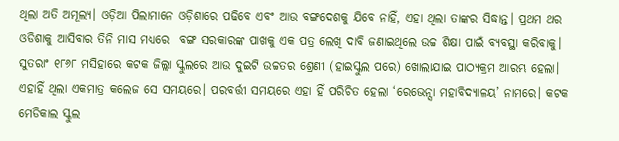ଥିଲା ଅତି ଅମୂଲ୍ୟ। ଓଡ଼ିଆ ପିଲାମାନେ ଓଡ଼ିଶାରେ ପଢିବେ ଏବଂ ଆଉ ବଙ୍ଗଦେଶକୁ ଯିବେ ନାହିଁ, ଏହା ଥିଲା ତାଙ୍କର ସିଦ୍ଧାନ୍ତ। ପ୍ରଥମ ଥର ଓଡିଶାକୁ ଆସିବାର ତିନି ମାସ ମଧ୍ୟରେ  ବଙ୍ଗ ସରକାରଙ୍କ ପାଖକୁ ଏକ ପତ୍ର ଲେଖି ଦାବି ଜଣାଇଥିଲେ ଉଚ୍ଚ ଶିକ୍ଷା ପାଇଁ ବ୍ୟବସ୍ଥା କରିବାକୁ। ସୁତରାଂ ୧୮୬୮ ମସିହାରେ କଟକ ଜିଲ୍ଲା ସ୍କୁଲରେ ଆଉ ଦୁଇଟି ଉଚ୍ଚତର ଶ୍ରେଣୀ (ହାଇସ୍କୁଲ ପରେ) ଖୋଲାଯାଇ ପାଠ୍ୟକ୍ରମ ଆରମ୍ଭ ହେଲା। ଏହାହିଁ ଥିଲା ଏକମାତ୍ର କଲେଜ ସେ ସମୟରେ। ପରବର୍ତ୍ତୀ ସମୟରେ ଏହା ହିଁ ପରିଚିତ ହେଲା ‘ରେଭେନ୍ସା ମହାବିଦ୍ୟାଳୟ’ ନାମରେ। କଟକ ମେଡିକାଲ ସ୍କୁଲ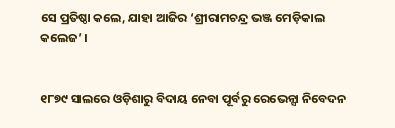ସେ ପ୍ରତିଷ୍ଠା କଲେ, ଯାହା ଆଜିର ‘ଶ୍ରୀରାମଚନ୍ଦ୍ର ଭଞ୍ଜ ମେଡ଼ିକାଲ କଲେଜ’ ।


୧୮୭୯ ସାଲରେ ଓଡ଼ିଶାରୁ ବିଦାୟ ନେବା ପୂର୍ବରୁ ରେଭେନ୍ସା ନିବେଦନ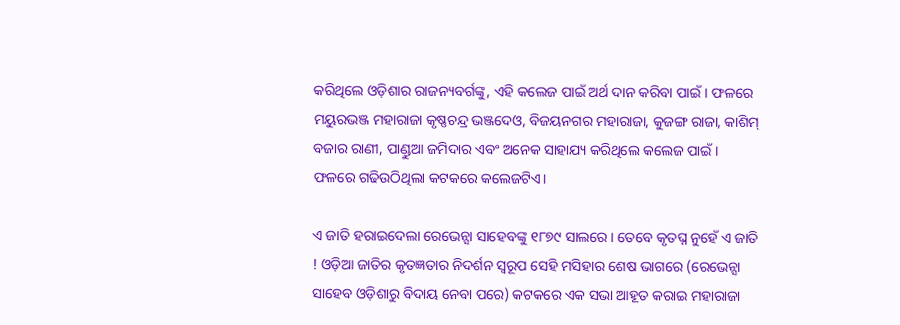କରିଥିଲେ ଓଡ଼ିଶାର ରାଜନ୍ୟବର୍ଗଙ୍କୁ, ଏହି କଲେଜ ପାଇଁ ଅର୍ଥ ଦାନ କରିବା ପାଇଁ। ଫଳରେ ମୟୁରଭଞ୍ଜ ମହାରାଜା କୃଷ୍ଣଚନ୍ଦ୍ର ଭଞ୍ଜଦେଓ, ବିଜୟନଗର ମହାରାଜା, କୁଜଙ୍ଗ ରାଜା, କାଶିମ୍ ବଜାର ରାଣୀ, ପାଣ୍ଡୁଆ ଜମିଦାର ଏବଂ ଅନେକ ସାହାଯ୍ୟ କରିଥିଲେ କଲେଜ ପାଇଁ। ଫଳରେ ଗଢିଉଠିଥିଲା କଟକରେ କଲେଜଟିଏ।

ଏ ଜାତି ହରାଇଦେଲା ରେଭେନ୍ସା ସାହେବଙ୍କୁ ୧୮୭୯ ସାଲରେ। ତେବେ କୃତଘ୍ନ ନୁହେଁ ଏ ଜାତି ! ଓଡ଼ିଆ ଜାତିର କୃତଜ୍ଞତାର ନିଦର୍ଶନ ସ୍ବରୂପ ସେହି ମସିହାର ଶେଷ ଭାଗରେ (ରେଭେନ୍ସା ସାହେବ ଓଡ଼ିଶାରୁ ବିଦାୟ ନେବା ପରେ) କଟକରେ ଏକ ସଭା ଆହୂତ କରାଇ ମହାରାଜା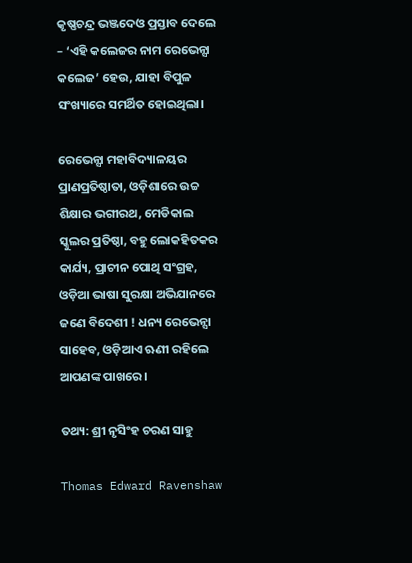କୃଷ୍ଣଚନ୍ଦ୍ର ଭଞ୍ଜଦେଓ ପ୍ରସ୍ତାବ ଦେଲେ – ‘ଏହି କଲେଜର ନାମ ରେଭେନ୍ସା କଲେଜ’ ହେଉ, ଯାହା ବିପୁଳ ସଂଖ୍ୟାରେ ସମର୍ଥିତ ହୋଇଥିଲା।

ରେଭେନ୍ସା ମହାବିଦ୍ୟାଳୟର ପ୍ରାଣପ୍ରତିଷ୍ଠାତା, ଓଡ଼ିଶାରେ ଉଚ୍ଚ ଶିକ୍ଷାର ଭଗୀରଥ, ମେଡିକାଲ ସ୍କୁଲର ପ୍ରତିଷ୍ଠା, ବହୁ ଲୋକହିତକର କାର୍ଯ୍ୟ, ପ୍ରାଚୀନ ପୋଥି ସଂଗ୍ରହ, ଓଡ଼ିଆ ଭାଷା ସୁରକ୍ଷା ଅଭିଯାନରେ ଜଣେ ବିଦେଶୀ ! ଧନ୍ୟ ରେଭେନ୍ସା ସାହେବ, ଓଡ଼ିଆଏ ଋଣୀ ରହିଲେ ଆପଣଙ୍କ ପାଖରେ।

ତଥ୍ୟ: ଶ୍ରୀ ନୃସିଂହ ଚରଣ ସାହୁ

Thomas Edward Ravenshaw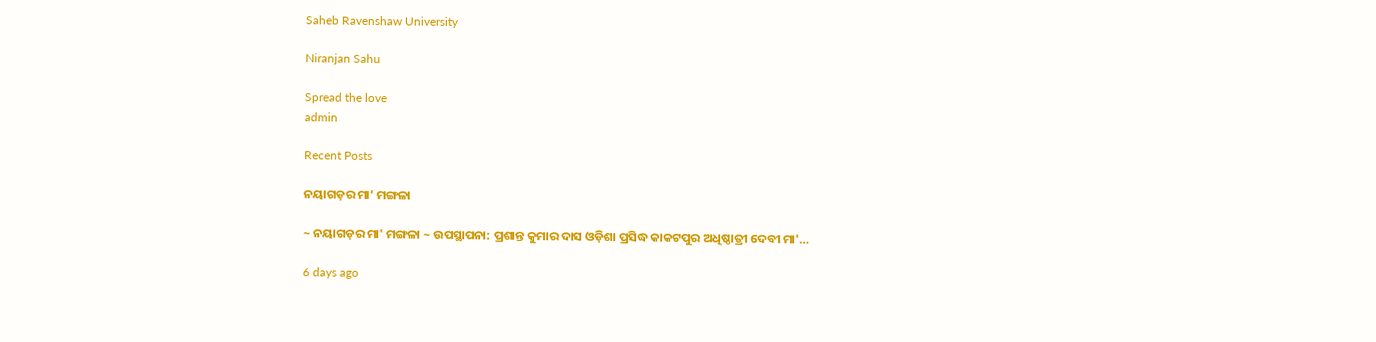Saheb Ravenshaw University

Niranjan Sahu

Spread the love
admin

Recent Posts

ନୟାଗଡ଼ର ମା’ ମଙ୍ଗଳା

~ ନୟାଗଡ଼ର ମା' ମଙ୍ଗଳା ~ ଉପସ୍ଥାପନା: ପ୍ରଶାନ୍ତ କୁମାର ଦାସ ଓଡ଼ିଶା ପ୍ରସିଦ୍ଧ କାକଟପୁର ଅଧିଷ୍ଠାତ୍ରୀ ଦେବୀ ମା'…

6 days ago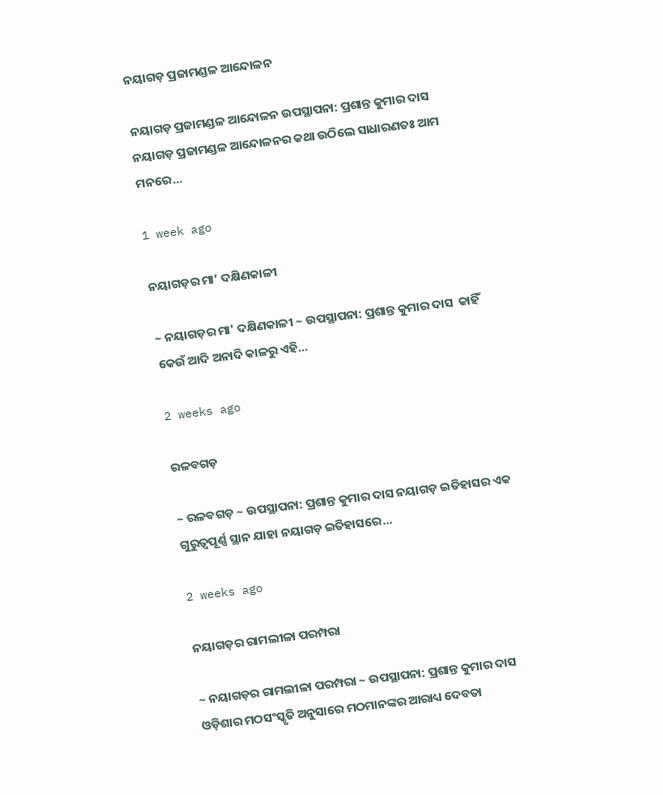ନୟାଗଡ଼ ପ୍ରଜାମଣ୍ଡଳ ଆନ୍ଦୋଳନ

ନୟାଗଡ଼ ପ୍ରଜାମଣ୍ଡଳ ଆନ୍ଦୋଳନ ଉପସ୍ଥାପନା: ପ୍ରଶାନ୍ତ କୁମାର ଦାସ ନୟାଗଡ଼ ପ୍ରଜାମଣ୍ଡଳ ଆନ୍ଦୋଳନର କଥା ଉଠିଲେ ସାଧାରଣତଃ ଆମ ମନରେ…

1 week ago

ନୟାଗଡ଼ର ମା’ ଦକ୍ଷିଣକାଳୀ

~ ନୟାଗଡ଼ର ମା' ଦକ୍ଷିଣକାଳୀ ~ ଉପସ୍ଥାପନା: ପ୍ରଶାନ୍ତ କୁମାର ଦାସ  କାହିଁ କେଉଁ ଆଦି ଅନାଦି କାଳରୁ ଏହି…

2 weeks ago

ରଳବଗଡ଼

~ ରଳବଗଡ଼ ~ ଉପସ୍ଥାପନା: ପ୍ରଶାନ୍ତ କୁମାର ଦାସ ନୟାଗଡ଼ ଇତିହାସର ଏକ ଗୁରୁତ୍ୱପୂର୍ଣ୍ଣ ସ୍ଥାନ ଯାହା ନୟାଗଡ଼ ଇତିହାସରେ…

2 weeks ago

ନୟାଗଡ଼ର ରାମଲୀଳା ପରମ୍ପରା

~ ନୟାଗଡ଼ର ରାମଲୀଳା ପରମ୍ପରା ~ ଉପସ୍ଥାପନା: ପ୍ରଶାନ୍ତ କୁମାର ଦାସ ଓଡ଼ିଶାର ମଠସଂସ୍କୃତି ଅନୁସାରେ ମଠମାନଙ୍କର ଆରାଧ୍ୟ ଦେବତା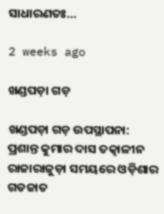ସାଧାରଣତଃ…

2 weeks ago

ଖଣ୍ଡପଡ଼ା ଗଡ଼

ଖଣ୍ଡପଡ଼ା ଗଡ଼ ଉପସ୍ଥାପନା: ପ୍ରଶାନ୍ତ କୁମାର ଦାସ ତତ୍କାଳୀନ ରାଜାରାଜୁଡ଼ା ସମୟରେ ଓଡ଼ିଶାର ଗଡଜାତ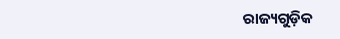ରାଜ୍ୟଗୁଡ଼ିକ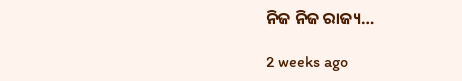ନିଜ ନିଜ ରାଜ୍ୟ…

2 weeks ago